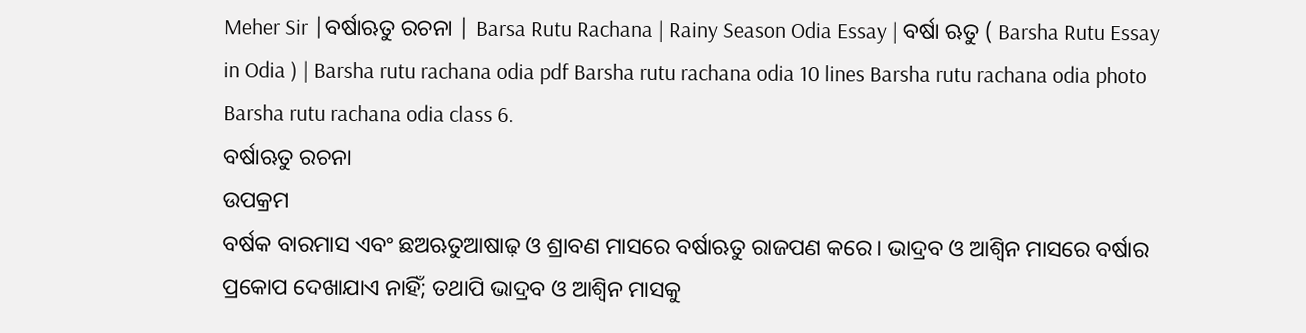Meher Sir |ବର୍ଷାଋତୁ ରଚନା | Barsa Rutu Rachana | Rainy Season Odia Essay | ବର୍ଷା ଋତୁ ( Barsha Rutu Essay in Odia ) | Barsha rutu rachana odia pdf Barsha rutu rachana odia 10 lines Barsha rutu rachana odia photo Barsha rutu rachana odia class 6.
ବର୍ଷାଋତୁ ରଚନା
ଉପକ୍ରମ
ବର୍ଷକ ବାରମାସ ଏବଂ ଛଅଋତୁଆଷାଢ଼ ଓ ଶ୍ରାବଣ ମାସରେ ବର୍ଷାଋତୁ ରାଜପଣ କରେ। ଭାଦ୍ରବ ଓ ଆଶ୍ୱିନ ମାସରେ ବର୍ଷାର ପ୍ରକୋପ ଦେଖାଯାଏ ନାହିଁ; ତଥାପି ଭାଦ୍ରବ ଓ ଆଶ୍ଵିନ ମାସକୁ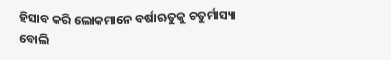ହିସାବ କରି ଲୋକମାନେ ବର୍ଷାଋତୁକୁ ଚତୁର୍ମାସ୍ୟା ବୋଲି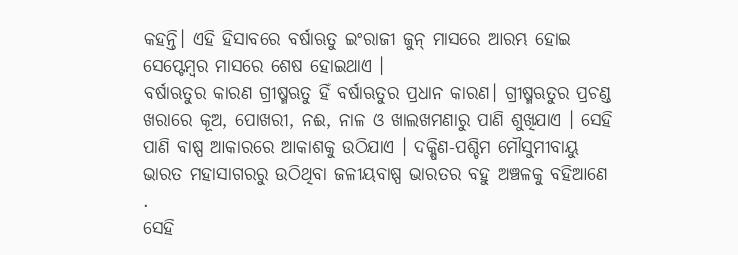କହନ୍ତି। ଏହି ହିସାବରେ ବର୍ଷାଋତୁ ଇଂରାଜୀ ଜୁନ୍ ମାସରେ ଆରମ୍ଭ ହୋଇ ସେପ୍ଟେମ୍ବର ମାସରେ ଶେଷ ହୋଇଥାଏ ।
ବର୍ଷାଋତୁର କାରଣ ଗ୍ରୀଷ୍ମଋତୁ ହିଁ ବର୍ଷାଋତୁର ପ୍ରଧାନ କାରଣ। ଗ୍ରୀଷ୍ମଋତୁର ପ୍ରଚଣ୍ଡ ଖରାରେ କୂଅ, ପୋଖରୀ, ନଈ, ନାଳ ଓ ଖାଲଖମଣାରୁ ପାଣି ଶୁଖିଯାଏ । ସେହି ପାଣି ବାଷ୍ପ ଆକାରରେ ଆକାଶକୁ ଉଠିଯାଏ । ଦକ୍ଷିଣ-ପଶ୍ଚିମ ମୌସୁମୀବାୟୁ ଭାରତ ମହାସାଗରରୁ ଉଠିଥିବା ଜଳୀୟବାଷ୍ପ ଭାରତର ବହୁ ଅଞ୍ଚଳକୁ ବହିଆଣେ .
ସେହି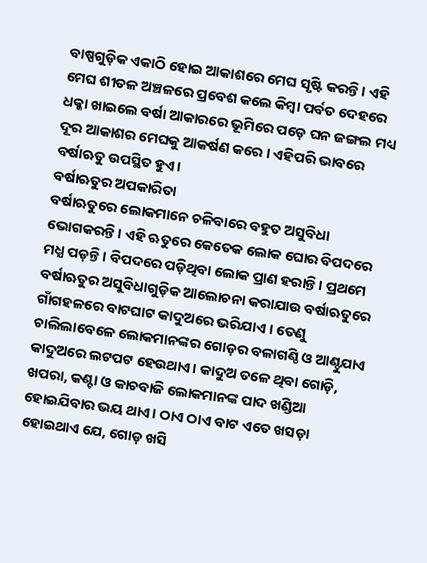ବାଷ୍ପଗୁଡ଼ିକ ଏକାଠି ହୋଇ ଆକାଶରେ ମେଘ ସୃଷ୍ଟି କରନ୍ତି। ଏହି ମେଘ ଶୀତଳ ଅଞ୍ଚଳରେ ପ୍ରବେଶ କଲେ କିମ୍ବା ପର୍ବତ ଦେହରେ ଧକ୍କା ଖାଇଲେ ବର୍ଷା ଆକାରରେ ଭୂମିରେ ପଡ଼େ ଘନ ଜଙ୍ଗଲ ମଧ୍ୟ ଦୂର ଆକାଶର ମେଘକୁ ଆକର୍ଷଣ କରେ । ଏହିପରି ଭାବରେ ବର୍ଷାଋତୁ ଉପସ୍ଥିତ ହୁଏ।
ବର୍ଷାଋତୁର ଅପକାରିତା
ବର୍ଷାଋତୁରେ ଲୋକମାନେ ଚଳିବାରେ ବହୁତ ଅସୁବିଧା ଭୋଗକରନ୍ତି। ଏହି ଋତୁରେ କେତେକ ଲୋକ ଘୋର ବିପଦରେ ମଧ୍ଯ ପଡ଼ନ୍ତି। ବିପଦରେ ପଡ଼ିଥିବା ଲୋକ ପ୍ରାଣ ହରାନ୍ତି। ପ୍ରଥମେ ବର୍ଷାଋତୁର ଅସୁବିଧାଗୁଡ଼ିକ ଆଲୋଚନା କରାଯାଉ ବର୍ଷାଋତୁରେ ଗାଁଗହଳରେ ବାଟଘାଟ କାଦୁଅରେ ଭରିଯାଏ । ତେଣୁ ଚାଲିଲାବେଳେ ଲୋକମାନଙ୍କର ଗୋଡ଼ର ବଳାଗଣ୍ଠି ଓ ଆଣ୍ଠୁଯାଏ କାଦୁଅରେ ଲଟପଟ ହେଉଥାଏ। କାଦୁଅ ତଳେ ଥିବା ଗୋଡ଼ି, ଖପରା, କଣ୍ଟା ଓ କାଚବାଜି ଲୋକମାନଙ୍କ ପାଦ ଖଣ୍ଡିଆ ହୋଇଯିବାର ଭୟ ଥାଏ। ଠାଏ ଠାଏ ବାଟ ଏତେ ଖସଡ଼ା ହୋଇଥାଏ ଯେ, ଗୋଡ଼ ଖସି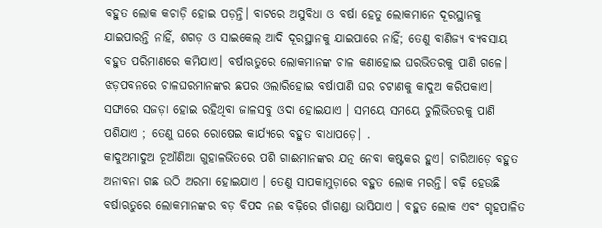ବହୁତ ଲୋକ କଚାଡ଼ି ହୋଇ ପଡ଼ନ୍ତି। ବାଟରେ ଅସୁବିଧା ଓ ବର୍ଷା ହେତୁ ଲୋକମାନେ ଦୂରସ୍ଥାନକୁ ଯାଇପାରନ୍ତି ନାହିଁ, ଶଗଡ଼ ଓ ସାଇକେଲ୍ ଆଦି ଦୂରସ୍ଥାନକୁ ଯାଇପାରେ ନାହିଁ; ତେଣୁ ବାଣିଜ୍ୟ ବ୍ୟବସାୟ ବହୁତ ପରିମାଣରେ କମିଯାଏ। ବର୍ଷାଋତୁରେ ଲୋକମାନଙ୍କ ଚାଳ କଣାହୋଇ ଘରଭିତରକୁ ପାଣି ଗଳେ। ଝଡ଼ପବନରେ ଚାଳଘରମାନଙ୍କର ଛପର ଓଲାରିହୋଇ ବର୍ଷାପାଣି ଘର ଚଟାଣକୁ କାଦୁଅ କରିପକାଏ। ସଙ୍ଘାରେ ସଜଡ଼ା ହୋଇ ରହିଥିବା ଜାଳସବୁ ଓଦା ହୋଇଯାଏ । ସମୟେ ସମୟେ ଚୁଲିଭିତରକୁ ପାଣି ପଶିଯାଏ ; ତେଣୁ ଘରେ ରୋଷେଇ କାର୍ଯ୍ୟରେ ବହୁତ ବାଧାପଡ଼େ। .
କାଦୁଅମାଦୁଅ ଚୂଆଁଣିଆ ଗୁହାଳଭିତରେ ପଶି ଗାଈମାନଙ୍କର ଯତ୍ନ ନେବା କଷ୍ଟକର ହୁଏ। ଚାରିଆଡ଼େ ବହୁତ ଅନାବନା ଗଛ ଉଠି ଅରମା ହୋଇଯାଏ । ତେଣୁ ସାପକାମୁଡ଼ାରେ ବହୁତ ଲୋକ ମରନ୍ତି। ବଢ଼ି ହେଉଛି ବର୍ଷାଋତୁରେ ଲୋକମାନଙ୍କର ବଡ଼ ବିପଦ ନଈ ବଢ଼ିରେ ଗାଁଗଣ୍ଡା ଭାସିଯାଏ । ବହୁତ ଲୋକ ଏବଂ ଗୃହପାଳିତ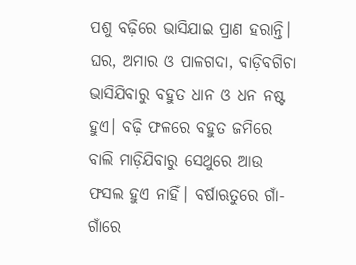ପଶୁ ବଢ଼ିରେ ଭାସିଯାଇ ପ୍ରାଣ ହରାନ୍ତି। ଘର, ଅମାର ଓ ପାଳଗଦା, ବାଡ଼ିବଗିଚା ଭାସିଯିବାରୁ ବହୁତ ଧାନ ଓ ଧନ ନଷ୍ଟ ହୁଏ। ବଢ଼ି ଫଳରେ ବହୁତ ଜମିରେ ବାଲି ମାଡ଼ିଯିବାରୁ ସେଥୁରେ ଆଉ ଫସଲ ହୁଏ ନାହିଁ। ବର୍ଷାଋତୁରେ ଗାଁ-ଗାଁରେ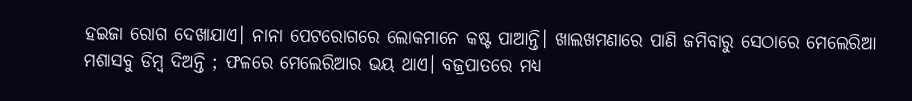ହଇଜା ରୋଗ ଦେଖାଯାଏ। ନାନା ପେଟରୋଗରେ ଲୋକମାନେ କଷ୍ଟ ପାଆନ୍ତି। ଖାଲଖମଣାରେ ପାଣି ଜମିବାରୁ ସେଠାରେ ମେଲେରିଆ ମଶାସବୁ ଡିମ୍ବ ଦିଅନ୍ତି ; ଫଳରେ ମେଲେରିଆର ଭୟ ଥାଏ। ବଜ୍ରପାତରେ ମଧ୍ୟ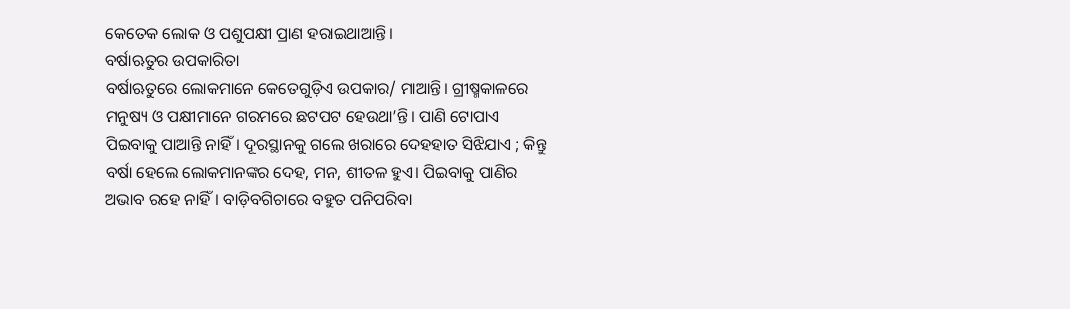କେତେକ ଲୋକ ଓ ପଶୁପକ୍ଷୀ ପ୍ରାଣ ହରାଇଥାଆନ୍ତି।
ବର୍ଷାଋତୁର ଉପକାରିତା
ବର୍ଷାଋତୁରେ ଲୋକମାନେ କେତେଗୁଡ଼ିଏ ଉପକାର/ ମାଆନ୍ତି। ଗ୍ରୀଷ୍ମକାଳରେ ମନୁଷ୍ୟ ଓ ପକ୍ଷୀମାନେ ଗରମରେ ଛଟପଟ ହେଉଥା’ନ୍ତି। ପାଣି ଟୋପାଏ ପିଇବାକୁ ପାଆନ୍ତି ନାହିଁ। ଦୂରସ୍ଥାନକୁ ଗଲେ ଖରାରେ ଦେହହାତ ସିଝିଯାଏ ; କିନ୍ତୁ ବର୍ଷା ହେଲେ ଲୋକମାନଙ୍କର ଦେହ, ମନ, ଶୀତଳ ହୁଏ। ପିଇବାକୁ ପାଣିର ଅଭାବ ରହେ ନାହିଁ। ବାଡ଼ିବଗିଚାରେ ବହୁତ ପନିପରିବା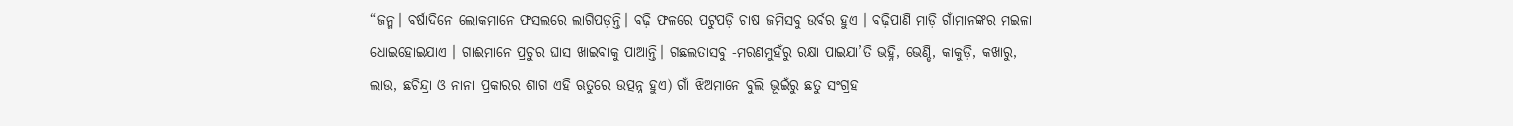“ଜନ୍ମ। ବର୍ଷାଦିନେ ଲୋକମାନେ ଫସଲରେ ଲାଗିପଡ଼ନ୍ତି। ବଢ଼ି ଫଳରେ ପଟୁପଡ଼ି ଚାଷ ଜମିସବୁ ଉର୍ବର ହୁଏ । ବଢ଼ିପାଣି ମାଡ଼ି ଗାଁମାନଙ୍କର ମଇଳା ଧୋଇହୋଇଯାଏ । ଗାଈମାନେ ପ୍ରଚୁର ଘାସ ଖାଇବାକୁ ପାଆନ୍ତି। ଗଛଲତାସବୁ -ମରଣମୁହଁରୁ ରକ୍ଷା ପାଇଯା’ତି ଭହ୍ନି, ଭେଣ୍ଡି, କାକୁଡ଼ି, କଖାରୁ, ଲାଉ, ଛଚିନ୍ଦ୍ରା ଓ ନାନା ପ୍ରକାରର ଶାଗ ଏହି ଋତୁରେ ଉତ୍ପନ୍ନ ହୁଏ) ଗାଁ ଝିଅମାନେ ବୁଲି ଭୂଇଁରୁ ଛତୁ ସଂଗ୍ରହ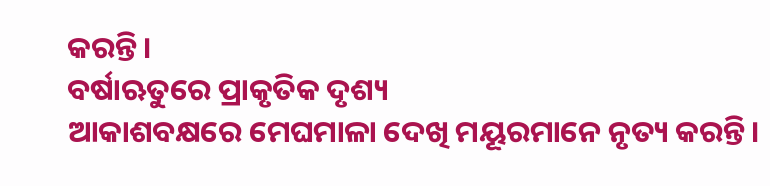କରନ୍ତି।
ବର୍ଷାଋତୁରେ ପ୍ରାକୃତିକ ଦୃଶ୍ୟ
ଆକାଶବକ୍ଷରେ ମେଘମାଳା ଦେଖି ମୟୂରମାନେ ନୃତ୍ୟ କରନ୍ତି।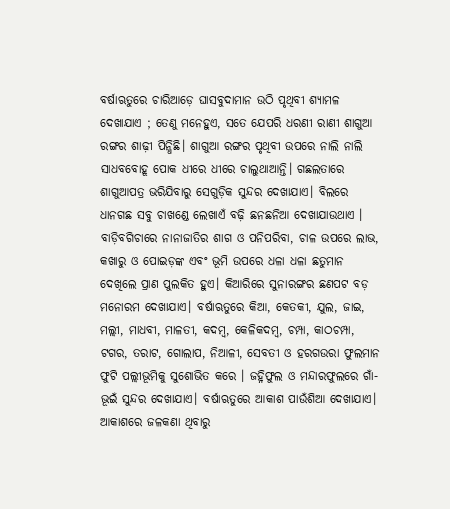ବର୍ଷାଋତୁରେ ଚାରିଆଡ଼େ ଘାସବୁଦାମାନ ଉଠି ପୃଥିବୀ ଶ୍ୟାମଳ ଦେଖାଯାଏ ; ତେଣୁ ମନେହୁଏ, ସତେ ଯେପରି ଧରଣୀ ରାଣୀ ଶାଗୁଆ ରଙ୍ଗର ଶାଢ଼ୀ ପିନ୍ଧିଛି। ଶାଗୁଆ ରଙ୍ଗର ପୃଥିବୀ ଉପରେ ନାଲି ନାଲି ସାଧବବୋହୂ ପୋକ ଧୀରେ ଧୀରେ ଚାଲୁଥାଆନ୍ତି। ଗଛଲତାରେ ଶାଗୁଆପତ୍ର ଭରିଯିବାରୁ ସେଗୁଡ଼ିକ ସୁନ୍ଦର ଦେଖାଯାଏ। ବିଲରେ ଧାନଗଛ ସବୁ ଚାଖଣ୍ଡେ ଲେଖାଏଁ ବଢ଼ି ଛନଛନିଆ ଦେଖାଯାଉଥାଏ । ବାଡ଼ିବଗିଚାରେ ନାନାଜାତିର ଶାଗ ଓ ପନିପରିବା, ଚାଳ ଉପରେ ଲାଭ, କଖାରୁ ଓ ପୋଇଡ଼ଙ୍କ ଏବଂ ଭୂମି ଉପରେ ଧଳା ଧଳା ଛତୁମାନ ଦେଖିଲେ ପ୍ରାଣ ପୁଲକିତ ହୁଏ। କିଆରିରେ ସୁନାରଙ୍ଗର ଛଣପଟ ବଡ଼ ମନୋରମ ଦେଖାଯାଏ। ବର୍ଷାଋତୁରେ କିଆ, କେତକୀ, ଯୁଲ, ଜାଇ, ମଲ୍ଲୀ, ମାଧବୀ, ମାଳତୀ, କଦମ୍ବ, କେଳିକଦମ୍ବ, ଚମ୍ପା, କାଠଚମ୍ପା, ଟଗର, ତରାଟ, ଗୋଲାପ, ନିଆଳୀ, ସେବତୀ ଓ ହରଗଉରା ଫୁଲମାନ ଫୁଟି ପଲ୍ଲୀଭୂମିକୁ ସୁଶୋଭିତ କରେ । ଜହ୍ନିଫୁଲ ଓ ମନ୍ଦାରଫୁଲରେ ଗାଁ-ଭୂଇଁ ସୁନ୍ଦର ଦେଖାଯାଏ। ବର୍ଷାଋତୁରେ ଆକାଶ ପାଉଁଶିଆ ଦେଖାଯାଏ। ଆକାଶରେ ଜଳକଣା ଥିବାରୁ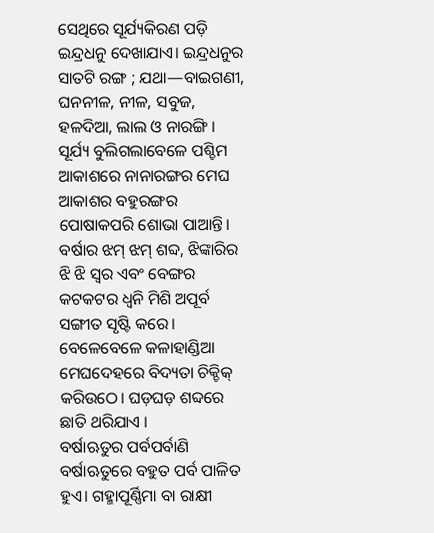ସେଥିରେ ସୂର୍ଯ୍ୟକିରଣ ପଡ଼ି ଇନ୍ଦ୍ରଧନୁ ଦେଖାଯାଏ। ଇନ୍ଦ୍ରଧନୁର ସାତଟି ରଙ୍ଗ ; ଯଥା—ବାଇଗଣୀ, ଘନନୀଳ, ନୀଳ, ସବୁଜ, ହଳଦିଆ, ଲାଲ ଓ ନାରଙ୍ଗି । ସୂର୍ଯ୍ୟ ବୁଲିଗଲାବେଳେ ପଶ୍ଚିମ ଆକାଶରେ ନାନାରଙ୍ଗର ମେଘ ଆକାଶର ବହୁରଙ୍ଗର ପୋଷାକପରି ଶୋଭା ପାଆନ୍ତି। ବର୍ଷାର ଝମ୍ ଝମ୍ ଶବ୍ଦ, ଝିଙ୍କାରିର ଝି ଝି ସ୍ଵର ଏବଂ ବେଙ୍ଗର କଟକଟର ଧ୍ଵନି ମିଶି ଅପୂର୍ବ ସଙ୍ଗୀତ ସୃଷ୍ଟି କରେ। ବେଳେବେଳେ କଳାହାଣ୍ଡିଆ ମେଘଦେହରେ ବିଦ୍ୟତା ଚିକ୍ଚିକ୍ କରିଉଠେ। ଘଡ଼ଘଡ଼ ଶବ୍ଦରେ ଛାତି ଥରିଯାଏ ।
ବର୍ଷାଋତୁର ପର୍ବପର୍ବାଣି
ବର୍ଷାଋତୁରେ ବହୁତ ପର୍ବ ପାଳିତ ହୁଏ। ଗହ୍ମାପୂର୍ଣ୍ଣିମା ବା ରାକ୍ଷୀ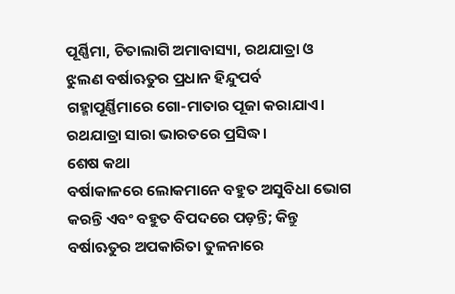ପୂର୍ଣ୍ଣିମା, ଚିତାଲାଗି ଅମାବାସ୍ୟା, ରଥଯାତ୍ରା ଓ ଝୁଲଣ ବର୍ଷାଋତୁର ପ୍ରଧାନ ହିନ୍ଦୁପର୍ବ ଗହ୍ମାପୂର୍ଣ୍ଣିମାରେ ଗୋ-ମାତାର ପୂଜା କରାଯାଏ। ରଥଯାତ୍ରା ସାରା ଭାରତରେ ପ୍ରସିଦ୍ଧ।
ଶେଷ କଥା
ବର୍ଷାକାଳରେ ଲୋକମାନେ ବହୁତ ଅସୁବିଧା ଭୋଗ କରନ୍ତି ଏବଂ ବହୁତ ବିପଦରେ ପଡ଼ନ୍ତି; କିନ୍ତୁ ବର୍ଷାଋତୁର ଅପକାରିତା ତୁଳନାରେ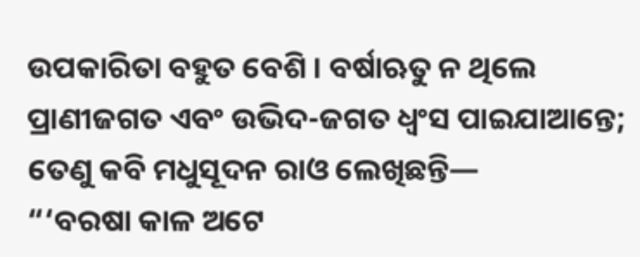ଉପକାରିତା ବହୁତ ବେଶି । ବର୍ଷାଋତୁ ନ ଥିଲେ ପ୍ରାଣୀଜଗତ ଏବଂ ଉଭିଦ-ଜଗତ ଧ୍ଵଂସ ପାଇଯାଆନ୍ତେ; ତେଣୁ କବି ମଧୁସୂଦନ ରାଓ ଲେଖିଛନ୍ତି—
“‘ବରଷା କାଳ ଅଟେ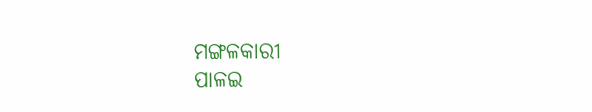ମଙ୍ଗଳକାରୀ
ପାଳଇ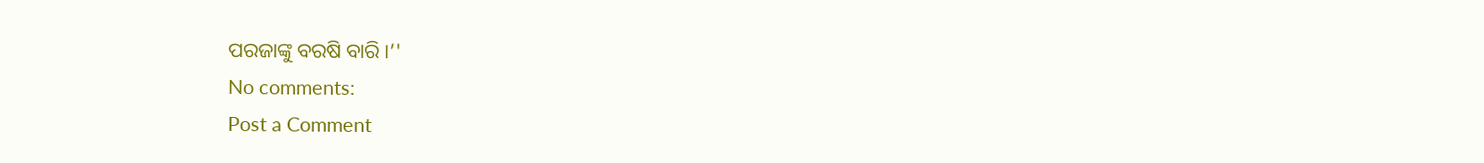ପରଜାଙ୍କୁ ବରଷି ବାରି ।’'
No comments:
Post a Comment